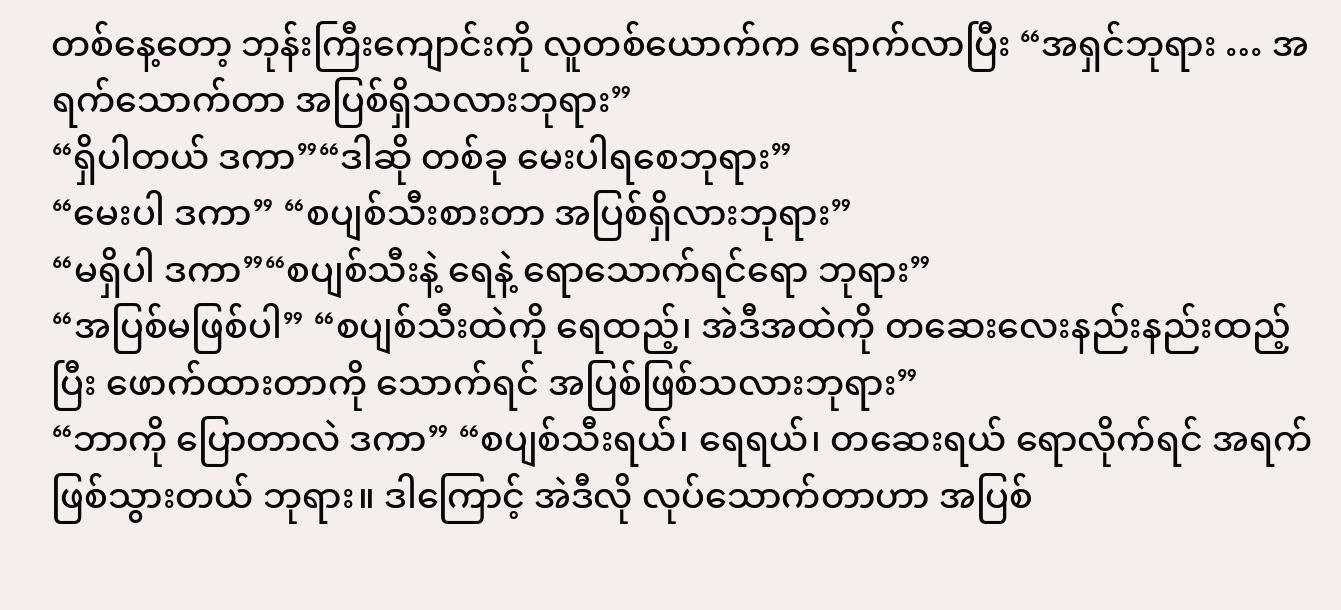တစ်နေ့တော့ ဘုန်းကြီးကျောင်းကို လူတစ်ယောက်က ရောက်လာပြီး “အရှင်ဘုရား … အရက်သောက်တာ အပြစ်ရှိသလားဘုရား”
“ရှိပါတယ် ဒကာ”“ဒါဆို တစ်ခု မေးပါရစေဘုရား”
“မေးပါ ဒကာ” “စပျစ်သီးစားတာ အပြစ်ရှိလားဘုရား”
“မရှိပါ ဒကာ”“စပျစ်သီးနဲ့ ရေနဲ့ ရောသောက်ရင်ရော ဘုရား”
“အပြစ်မဖြစ်ပါ” “စပျစ်သီးထဲကို ရေထည့်၊ အဲဒီအထဲကို တဆေးလေးနည်းနည်းထည့်ပြီး ဖောက်ထားတာကို သောက်ရင် အပြစ်ဖြစ်သလားဘုရား”
“ဘာကို ပြောတာလဲ ဒကာ” “စပျစ်သီးရယ်၊ ရေရယ်၊ တဆေးရယ် ရောလိုက်ရင် အရက်ဖြစ်သွားတယ် ဘုရား။ ဒါကြောင့် အဲဒီလို လုပ်သောက်တာဟာ အပြစ်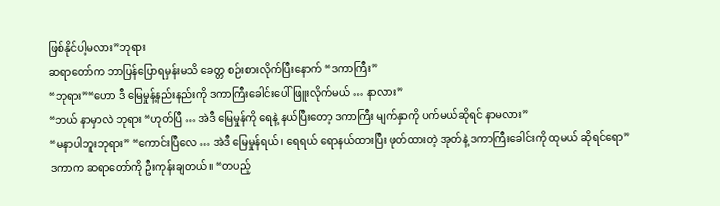ဖြစ်နိုင်ပါ့မလား”ဘုရား
ဆရာတော်က ဘာပြန်ပြောရမှန်းမသိ ခေတ္တ စဉ်းစားလိုက်ပြီးနောက် “ဒကာကြီး”
“ဘုရား”“ဟော ဒီ မြေမှုန့်နည်းနည်းကို ဒကာကြီးခေါင်းပေါ် ဖြူးလိုက်မယ် … နာလား”
“ဘယ် နာမှာလဲ ဘုရား “ဟုတ်ပြီ … အဲဒီ မြေမှုန်ကို ရေနဲ့ နယ်ပြီးတော့ ဒကာကြီး မျက်နှာကို ပက်မယ်ဆိုရင် နာမလား”
“မနာပါဘူးဘုရား” “ကောင်းပြီလေ … အဲဒီ မြေမှုန်ရယ်၊ ရေရယ် ရောနယ်ထားပြီး ဖုတ်ထားတဲ့ အုတ်နဲ့ ဒကာကြီးခေါင်းကို ထုမယ် ဆိုရင်ရော”
ဒကာက ဆရာတော်ကို ဦးကုန်းချတယ်။ “တပည့်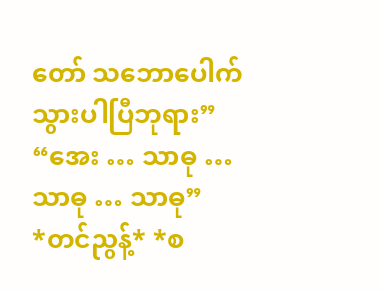တော် သဘောပေါက်သွားပါပြီဘုရား”
“အေး … သာဓု … သာဓု … သာဓု”
*တင်ညွန့်* *စ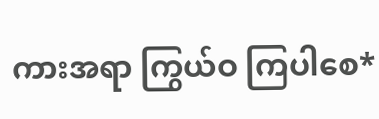ကားအရာ ကြွယ်ဝ ကြပါစေ*